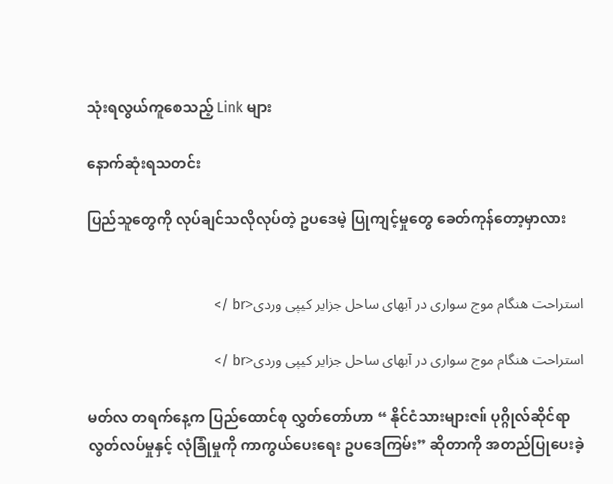သုံးရလွယ်ကူစေသည့် Link များ

နောက်ဆုံးရသတင်း

ပြည်သူတွေကို လုပ်ချင်သလိုလုပ်တဲ့ ဥပဒေမဲ့ ပြုကျင့်မှုတွေ ခေတ်ကုန်တော့မှာလား


استراحت هنگام موج سواری در آبهای ساحل جزایر کیپی وردی<br />

استراحت هنگام موج سواری در آبهای ساحل جزایر کیپی وردی<br />

မတ်လ တရက်နေ့က ပြည်ထောင်စု လွှတ်တော်ဟာ “ နိုင်ငံသားများဇ။် ပုဂ္ဂိုလ်ဆိုင်ရာ လွတ်လပ်မှုနှင့် လုံခြုံမှုကို ကာကွယ်ပေးရေး ဥပဒေကြမ်း” ဆိုတာကို အတည်ပြုပေးခဲ့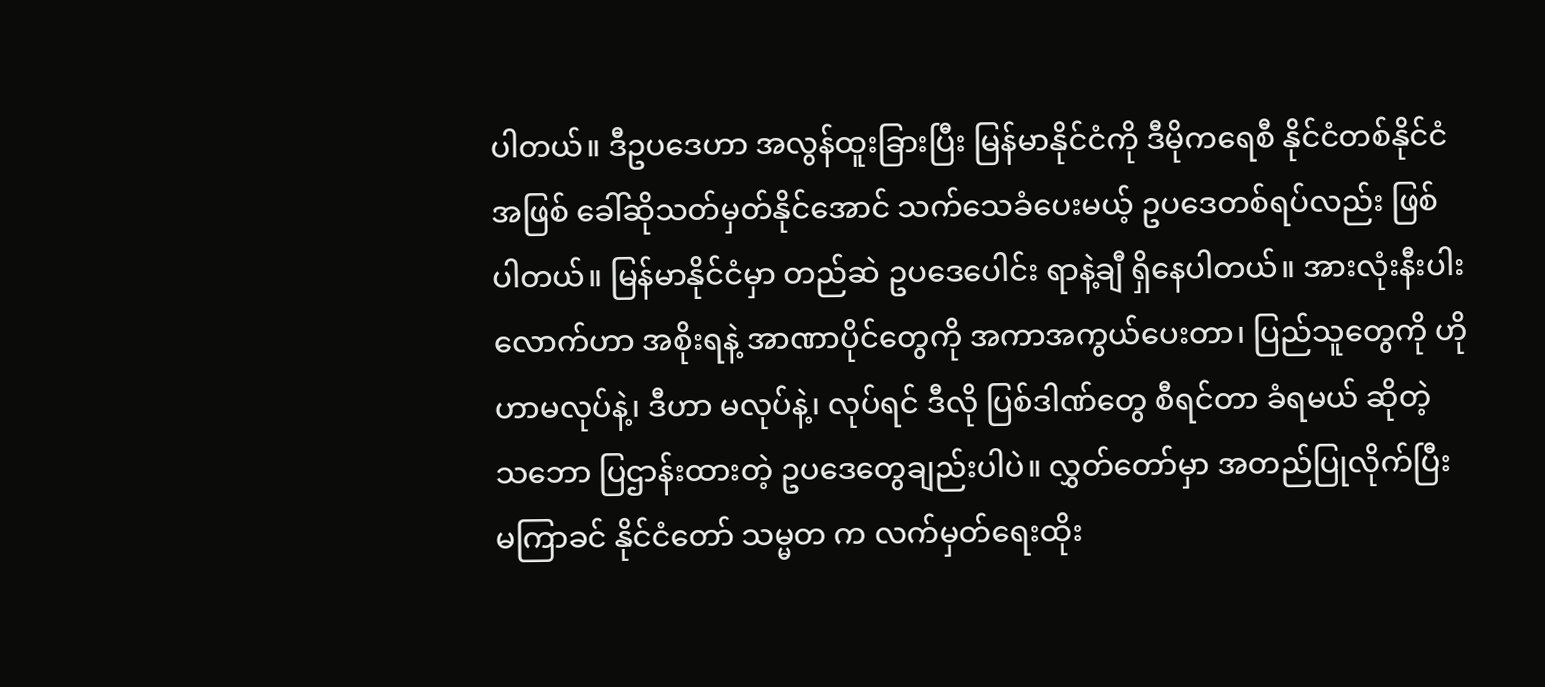ပါတယ်။ ဒီဥပဒေဟာ အလွန်ထူးခြားပြီး မြန်မာနိုင်ငံကို ဒီမိုကရေစီ နိုင်ငံတစ်နိုင်ငံအဖြစ် ခေါ်ဆိုသတ်မှတ်နိုင်အောင် သက်သေခံပေးမယ့် ဥပဒေတစ်ရပ်လည်း ဖြစ်ပါတယ်။ မြန်မာနိုင်ငံမှာ တည်ဆဲ ဥပဒေပေါင်း ရာနဲ့ချီ ရှိနေပါတယ်။ အားလုံးနီးပါးလောက်ဟာ အစိုးရနဲ့ အာဏာပိုင်တွေကို အကာအကွယ်ပေးတာ၊ ပြည်သူတွေကို ဟိုဟာမလုပ်နဲ့၊ ဒီဟာ မလုပ်နဲ့၊ လုပ်ရင် ဒီလို ပြစ်ဒါဏ်တွေ စီရင်တာ ခံရမယ် ဆိုတဲ့ သဘော ပြဌာန်းထားတဲ့ ဥပဒေတွေချည်းပါပဲ။ လွှတ်တော်မှာ အတည်ပြုလိုက်ပြီး မကြာခင် နိုင်ငံတော် သမ္မတ က လက်မှတ်ရေးထိုး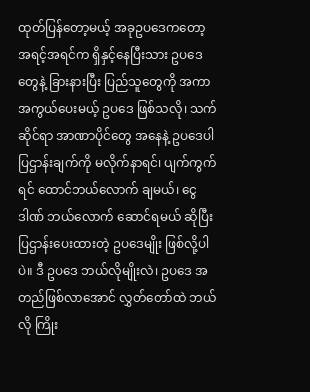ထုတ်ပြန်တော့မယ့် အခုဥပဒေကတော့ အရင့်အရင်က ရှိနှင့်နေပြီးသား ဥပဒေတွေနဲ့ ခြားနားပြီး ပြည်သူတွေကို အကာအကွယ်ပေးမယ့် ဥပဒေ ဖြစ်သလို၊ သက်ဆိုင်ရာ အာဏာပိုင်တွေ အနေနဲ့ ဥပဒေပါ ပြဌာန်းချက်ကို မလိုက်နာရင်၊ ပျက်ကွက်ရင် ထောင်ဘယ်လောက် ချမယ်၊ ငွေဒါဏ် ဘယ်လောက် ဆောင်ရမယ် ဆိုပြီး ပြဌာန်းပေးထားတဲ့ ဥပဒေမျိုး ဖြစ်လို့ပါပဲ။ ဒီ ဥပဒေ ဘယ်လိုမျိုးလဲ၊ ဥပဒေ အတည်ဖြစ်လာအောင် လွှတ်တော်ထဲ ဘယ်လို ကြိုး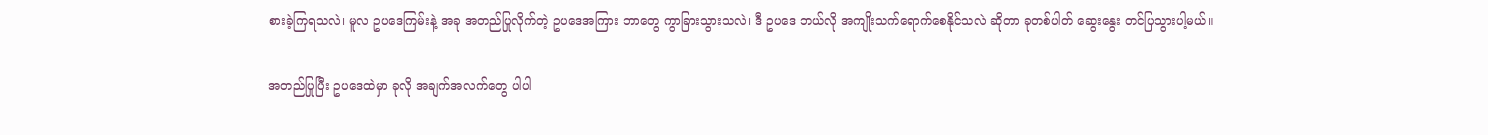စားခဲ့ကြရသလဲ၊ မူလ ဥပဒေကြမ်းနဲ့ အခု အတည်ပြုလိုက်တဲ့ ဥပဒေအကြား ဘာတွေ ကွာခြားသွားသလဲ၊ ဒီ ဥပဒေ ဘယ်လို အကျိုးသက်ရောက်စေနိုင်သလဲ ဆိုတာ ခုတစ်ပါတ် ဆွေးနွေး တင်ပြသွားပါ့မယ်။

အတည်ပြုပြီး ဥပဒေထဲမှာ ခုလို အချက်အလက်တွေ ပါပါ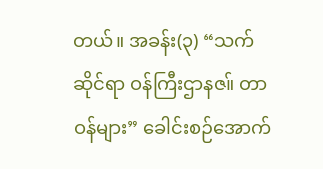တယ်။ အခန်း(၃) “သက်ဆိုင်ရာ ဝန်ကြီးဌာနဇ။် တာဝန်များ” ခေါင်းစဉ်အောက်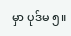မှာ ပုဒ်မ ၅။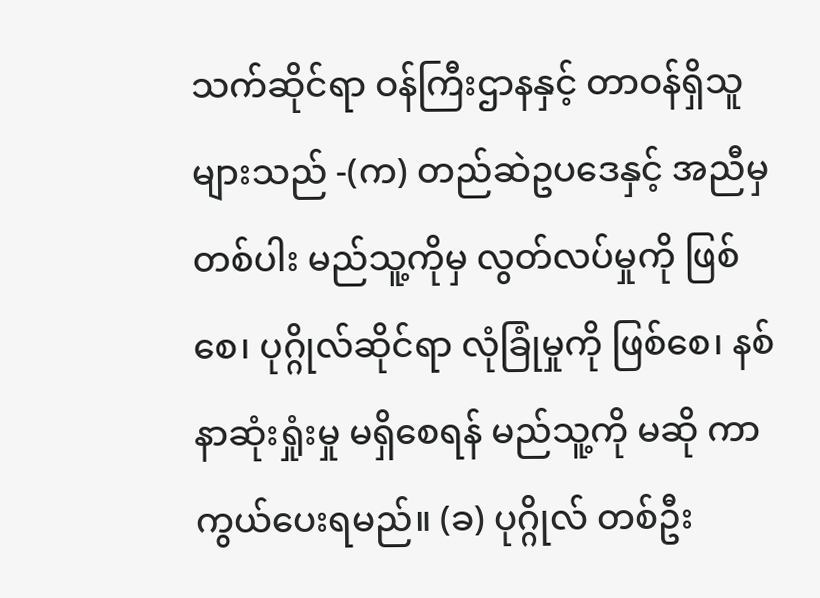သက်ဆိုင်ရာ ဝန်ကြီးဌာနနှင့် တာဝန်ရှိသူများသည် -(က) တည်ဆဲဥပဒေနှင့် အညီမှ တစ်ပါး မည်သူ့ကိုမှ လွတ်လပ်မှုကို ဖြစ်စေ၊ ပုဂ္ဂိုလ်ဆိုင်ရာ လုံခြုံမှုကို ဖြစ်စေ၊ နစ်နာဆုံးရှုံးမှု မရှိစေရန် မည်သူ့ကို မဆို ကာကွယ်ပေးရမည်။ (ခ) ပုဂ္ဂိုလ် တစ်ဦး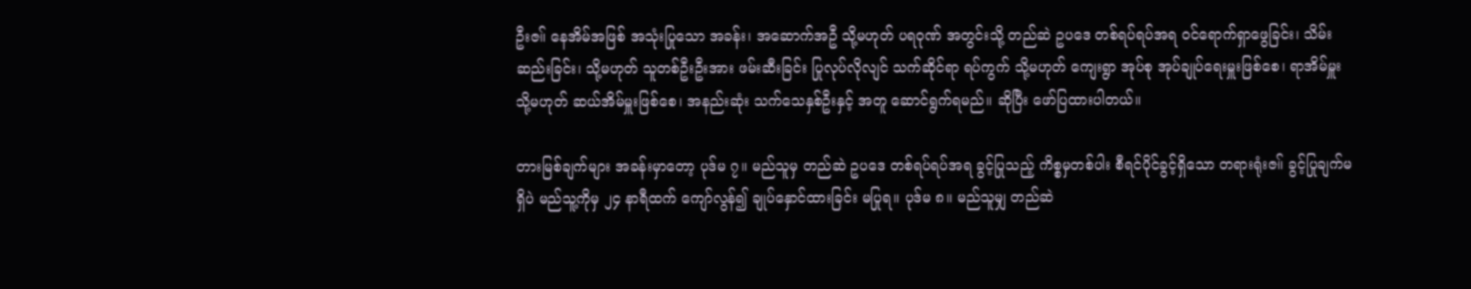ဦးဇ။် နေအိမ်အဖြစ် အသုံးပြုသော အခန်း၊ အဆောက်အဦ သို့မဟုတ် ပရဝုဏ် အတွင်းသို့ တည်ဆဲ ဥပဒေ တစ်ရပ်ရပ်အရ ဝင်ရောက်ရှာဖွေခြင်း၊ သိမ်းဆည်းခြင်း၊ သို့မဟုတ် သူတစ်ဦးဦးအား ဖမ်းဆီးခြင်း ပြုလုပ်လိုလျင် သက်ဆိုင်ရာ ရပ်ကွက် သို့မဟုတ် ကျေးရွာ အုပ်စု အုပ်ချုပ်ရေးမှူးဖြစ်စေ၊ ရာအိမ်မှူး သို့မဟုတ် ဆယ်အိမ်မှူးဖြစ်စေ၊ အနည်းဆုံး သက်သေနှစ်ဦးနှင့် အတူ ဆောင်ရွက်ရမည်။ ဆိုပြီး ဖော်ပြထားပါတယ်။

တားမြစ်ချက်များ အခန်းမှာတော့ ပုဒ်မ ၇။ မည်သူမှ တည်ဆဲ ဥပဒေ တစ်ရပ်ရပ်အရ ခွင့်ပြုသည့် ကိစ္စမှတစ်ပါး စီရင်ပိုင်ခွင့်ရှိသော တရားရုံးဇ။် ခွင့်ပြုချက်မရှိပဲ မည်သူ့ကိုမှ ၂၄ နာရီထက် ကျော်လွန်၍ ချုပ်နှောင်ထားခြင်း မပြုရ။ ပုဒ်မ ၈။ မည်သူမျှ တည်ဆဲ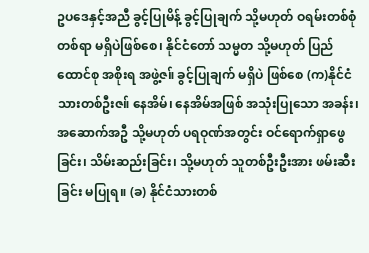ဥပဒေနှင့်အညီ ခွင့်ပြုမိန့် ခွင့်ပြုချက် သို့မဟုတ် ဝရမ်းတစ်စုံတစ်ရာ မရှိပဲဖြစ်စေ၊ နိုင်ငံတော် သမ္မတ သို့မဟုတ် ပြည်ထောင်စု အစိုးရ အဖွဲ့ဇ။် ခွင့်ပြုချက် မရှိပဲ ဖြစ်စေ (က)နိုင်ငံသားတစ်ဦးဇ။် နေအိမ်၊ နေအိမ်အဖြစ် အသုံးပြုသော အခန်း၊ အဆောက်အဦ သို့မဟုတ် ပရဝုဏ်အတွင်း ဝင်ရောက်ရှာဖွေခြင်း၊ သိမ်းဆည်းခြင်း၊ သို့မဟုတ် သူတစ်ဦးဦးအား ဖမ်းဆီးခြင်း မပြုရ။ (ခ) နိုင်ငံသားတစ်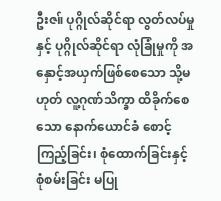ဦးဇ။် ပုဂ္ဂိုလ်ဆိုင်ရာ လွတ်လပ်မှုနှင့် ပုဂ္ဂိုလ်ဆိုင်ရာ လုံခြုံမှုကို အနှောင့်အယှက်ဖြစ်စေသော သို့မဟုတ် လူ့ဂုဏ်သိက္ခာ ထိခိုက်စေသော နောက်ယောင်ခံ စောင့်ကြည့်ခြင်း၊ စုံထောက်ခြင်းနှင့် စုံစမ်းခြင်း မပြု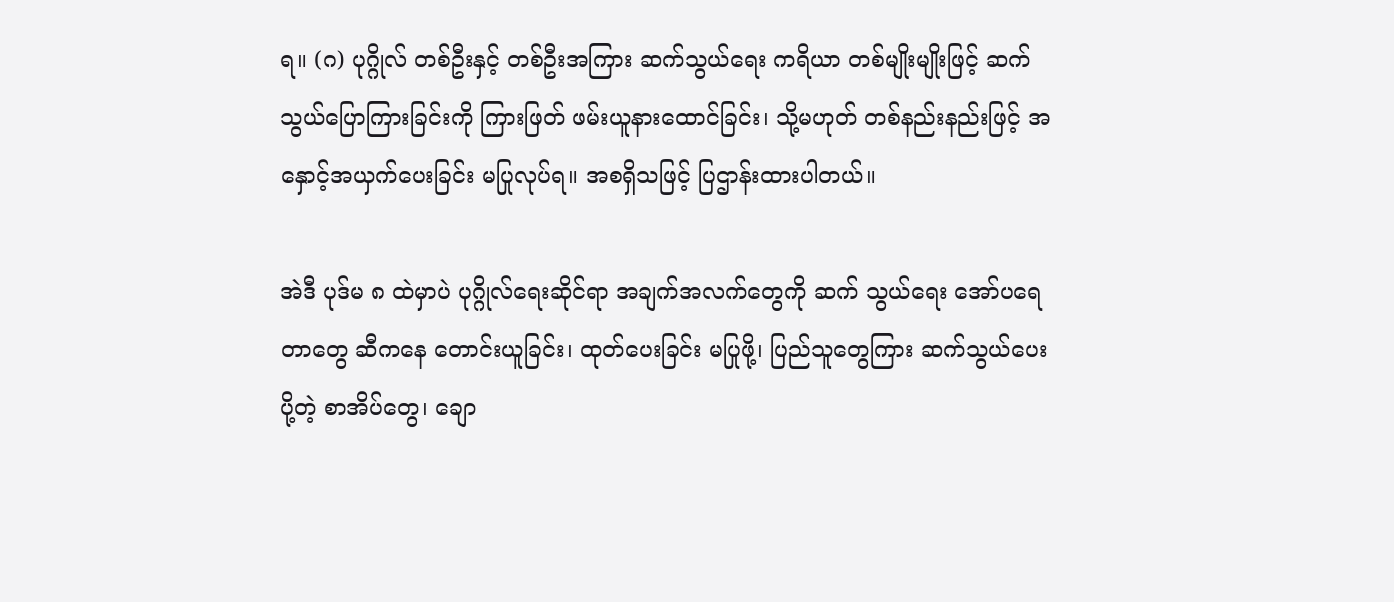ရ။ (ဂ) ပုဂ္ဂိုလ် တစ်ဦးနှင့် တစ်ဦးအကြား ဆက်သွယ်ရေး ကရိယာ တစ်မျိုးမျိုးဖြင့် ဆက်သွယ်ပြောကြားခြင်းကို ကြားဖြတ် ဖမ်းယူနားထောင်ခြင်း၊ သို့မဟုတ် တစ်နည်းနည်းဖြင့် အနှောင့်အယှက်ပေးခြင်း မပြုလုပ်ရ။ အစရှိသဖြင့် ပြဌာန်းထားပါတယ်။

အဲဒီ ပုဒ်မ ၈ ထဲမှာပဲ ပုဂ္ဂိုလ်ရေးဆိုင်ရာ အချက်အလက်တွေကို ဆက် သွယ်ရေး အော်ပရေတာတွေ ဆီကနေ တောင်းယူခြင်း၊ ထုတ်ပေးခြင်း မပြုဖို့၊ ပြည်သူတွေကြား ဆက်သွယ်ပေးပို့တဲ့ စာအိပ်တွေ၊ ချော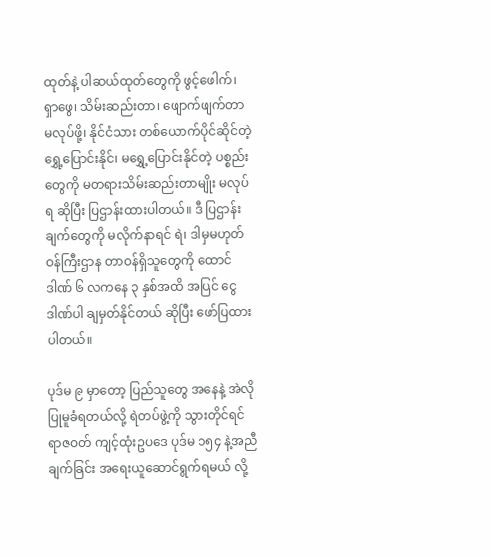ထုတ်နဲ့ ပါဆယ်ထုတ်တွေကို ဖွင့်ဖေါက်၊ ရှာဖွေ၊ သိမ်းဆည်းတာ၊ ဖျောက်ဖျက်တာ မလုပ်ဖို့၊ နိုင်ငံသား တစ်ယောက်ပိုင်ဆိုင်တဲ့ ရွှေ့ပြောင်းနိုင်၊ မရွှေ့ပြောင်းနိုင်တဲ့ ပစ္စည်းတွေကို မတရားသိမ်းဆည်းတာမျိုး မလုပ်ရ ဆိုပြီး ပြဌာန်းထားပါတယ်။ ဒီ ပြဌာန်းချက်တွေကို မလိုက်နာရင် ရဲ၊ ဒါမှမဟုတ် ဝန်ကြီးဌာန တာဝန်ရှိသူတွေကို ထောင်ဒါဏ် ၆ လကနေ ၃ နှစ်အထိ အပြင် ငွေဒါဏ်ပါ ချမှတ်နိုင်တယ် ဆိုပြီး ဖော်ပြထားပါတယ်။

ပုဒ်မ ၉ မှာတော့ ပြည်သူတွေ အနေနဲ့ အဲလို ပြုမူခံရတယ်လို့ ရဲတပ်ဖွဲ့ကို သွားတိုင်ရင် ရာဇဝတ် ကျင့်ထုံးဥပဒေ ပုဒ်မ ၁၅၄ နဲ့အညီ ချက်ခြင်း အရေးယူဆောင်ရွက်ရမယ် လို့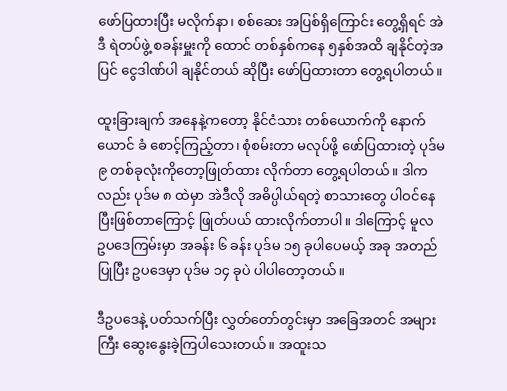ဖော်ပြထားပြီး မလိုက်နာ၊ စစ်ဆေး အပြစ်ရှိကြောင်း တွေ့ရှိရင် အဲဒီ ရဲတပ်ဖွဲ့ စခန်းမှူးကို ထောင် တစ်နှစ်ကနေ ၅နှစ်အထိ ချနိုင်တဲ့အပြင် ငွေဒါဏ်ပါ ချနိုင်တယ် ဆိုပြီး ဖော်ပြထားတာ တွေ့ရပါတယ်။

ထူးခြားချက် အနေနဲ့ကတော့ နိုင်ငံသား တစ်ယောက်ကို နောက်ယောင် ခံ စောင့်ကြည့်တာ၊ စုံစမ်းတာ မလုပ်ဖို့ ဖော်ပြထားတဲ့ ပုဒ်မ ၉ တစ်ခုလုံးကိုတော့ဖြုတ်ထား လိုက်တာ တွေ့ရပါတယ်။ ဒါကလည်း ပုဒ်မ ၈ ထဲမှာ အဲဒီလို အဓိပ္ပါယ်ရတဲ့ စာသားတွေ ပါဝင်နေပြီးဖြစ်တာကြောင့် ဖြုတ်ပယ် ထားလိုက်တာပါ။ ဒါကြောင့် မူလ ဥပဒေကြမ်းမှာ အခန်း ၆ ခန်း ပုဒ်မ ၁၅ ခုပါပေမယ့် အခု အတည်ပြုပြီး ဥပဒေမှာ ပုဒ်မ ၁၄ ခုပဲ ပါပါတော့တယ်။

ဒီဥပဒေနဲ့ ပတ်သက်ပြီး လွှတ်တော်တွင်းမှာ အခြေအတင် အများကြီး ဆွေးနွေးခဲ့ကြပါသေးတယ်။ အထူးသ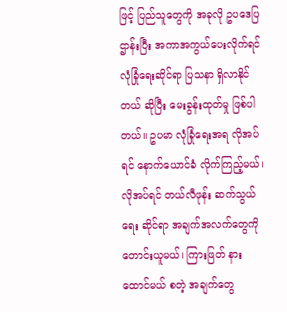ဖြင့် ပြည်သူတွေကို အခုလို ဥပဒေပြဌာန်းပြီး အကာအကွယ်ပေးလိုက်ရင် လုံခြုံရေးဆိုင်ရာ ပြသနာ ရှိလာနိုင်တယ် ဆိုပြီး မေးခွန်းထုတ်မှု ဖြစ်ပါတယ်။ ဥပမာ လုံခြုံရေးအရ လိုအပ်ရင် နောက်ယောင်ခံ လိုက်ကြည့်မယ်၊ လိုအပ်ရင် တယ်လီဖုန်း ဆက်သွယ်ရေး ဆိုင်ရာ အချက်အလက်တွေကို တောင်းယူမယ်၊ ကြားဖြတ် နားထောင်မယ် စတဲ့ အချက်တွေ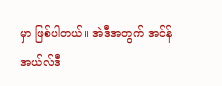မှာ ဖြစ်ပါတယ်။ အဲဒီအတွက် အင်န်အယ်လ်ဒီ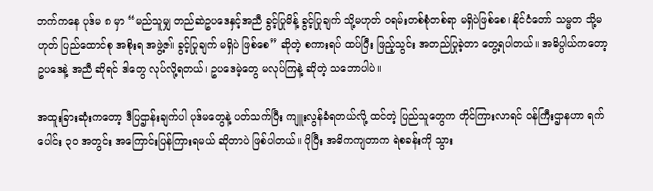ဘက်ကနေ ပုဒ်မ ၈ မှာ “မည်သူမျှ တည်ဆဲဥပဒေနှင့်အညီ ခွင့်ပြုမိန့် ခွင့်ပြုချက် သို့မဟုတ် ဝရမ်းတစ်စုံတစ်ရာ မရှိပဲဖြစ်စေ၊ နိုင်ငံတော် သမ္မတ သို့မဟုတ် ပြည်ထောင်စု အစိုးရ အဖွဲ့ဇ။် ခွင့်ပြုချက် မရှိပဲ ဖြစ်စေ” ဆိုတဲ့ စကားရပ် ထပ်ပြီး ဖြည့်သွင်း အတည်ပြုခဲ့တာ တွေ့ရပါတယ်။ အဓိပ္ပါယ်ကတော့ ဥပဒေနဲ့ အညီ ဆိုရင် ဒါတွေ လုပ်လို့ရတယ်၊ ဥပဒေမဲ့တွေ မလုပ်ကြနဲ့ ဆိုတဲ့ သဘောပါပဲ။

အထူးခြားဆုံးကတော့ ဒီပြဌာန်းချက်ပါ ပုဒ်မတွေနဲ့ ပတ်သက်ပြီး ကျူးလွန်ခံရတယ်လို့ ထင်တဲ့ ပြည်သူတွေက တိုင်ကြားလာရင် ဝန်ကြီးဌာနဟာ ရက်ပေါင်း ၃၀ အတွင်း အကြောင်းပြန်ကြားရမယ် ဆိုတာပဲ ဖြစ်ပါတယ်။ ပိုပြီး အဓိကကျတာက ရဲစခန်းကို သွား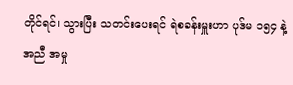တိုင်ရင်၊ သွားပြီး သတင်းပေးရင် ရဲစခန်းမှူးဟာ ပုဒ်မ ၁၅၄ နဲ့အညီ အမှု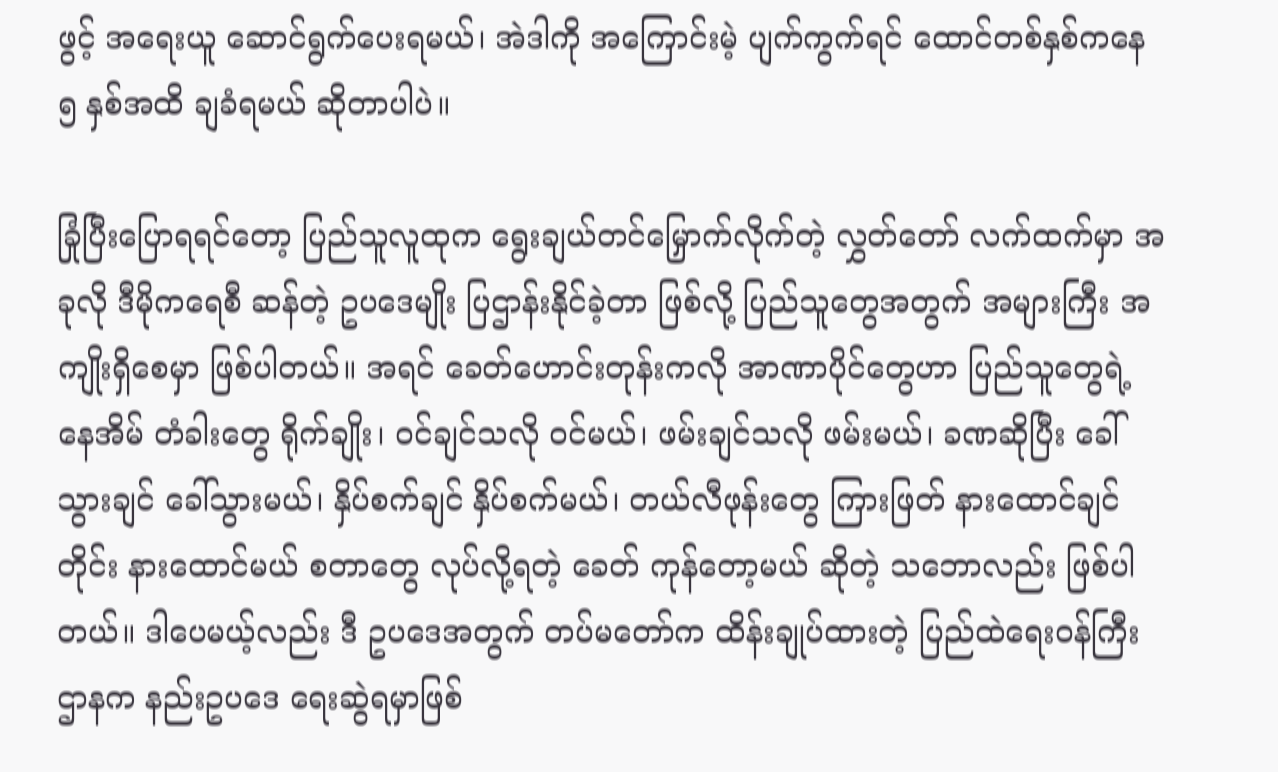ဖွင့် အရေးယူ ဆောင်ရွက်ပေးရမယ်၊ အဲဒါကို အကြောင်းမဲ့ ပျက်ကွက်ရင် ထောင်တစ်နှစ်ကနေ ၅ နှစ်အထိ ချခံရမယ် ဆိုတာပါပဲ။

ခြုံပြီးပြောရရင်တော့ ပြည်သူလူထုက ရွေးချယ်တင်မြှောက်လိုက်တဲ့ လွှတ်တော် လက်ထက်မှာ အခုလို ဒီမိုကရေစီ ဆန်တဲ့ ဥပဒေမျိုး ပြဌာန်းနိုင်ခဲ့တာ ဖြစ်လို့ ပြည်သူတွေအတွက် အများကြီး အကျိုးရှိစေမှာ ဖြစ်ပါတယ်။ အရင် ခေတ်ဟောင်းတုန်းကလို အာဏာပိုင်တွေဟာ ပြည်သူတွေရဲ့ နေအိမ် တံခါးတွေ ရိုက်ချိုး၊ ဝင်ချင်သလို ဝင်မယ်၊ ဖမ်းချင်သလို ဖမ်းမယ်၊ ခဏဆိုပြီး ခေါ်သွားချင် ခေါ်သွားမယ်၊ နှိပ်စက်ချင် နှိပ်စက်မယ်၊ တယ်လီဖုန်းတွေ ကြားဖြတ် နားထောင်ချင်တိုင်း နားထောင်မယ် စတာတွေ လုပ်လို့ရတဲ့ ခေတ် ကုန်တော့မယ် ဆိုတဲ့ သဘောလည်း ဖြစ်ပါတယ်။ ဒါပေမယ့်လည်း ဒီ ဥပဒေအတွက် တပ်မတော်က ထိန်းချုပ်ထားတဲ့ ပြည်ထဲရေးဝန်ကြီးဌာနက နည်းဥပဒေ ရေးဆွဲရမှာဖြစ်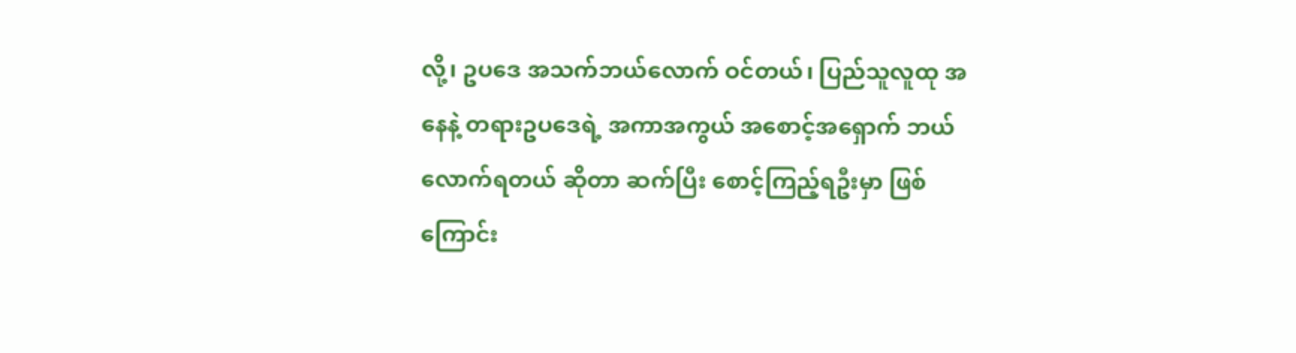လို့၊ ဥပဒေ အသက်ဘယ်လောက် ဝင်တယ်၊ ပြည်သူလူထု အနေနဲ့ တရားဥပဒေရဲ့ အကာအကွယ် အစောင့်အရှောက် ဘယ်လောက်ရတယ် ဆိုတာ ဆက်ပြီး စောင့်ကြည့်ရဦးမှာ ဖြစ်ကြောင်း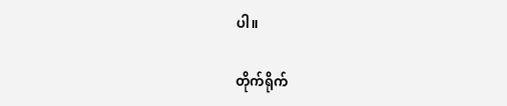ပါ။

တိုက်ရိုက်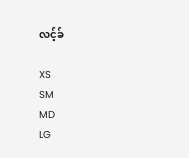လင့်ခ်

XS
SM
MD
LG